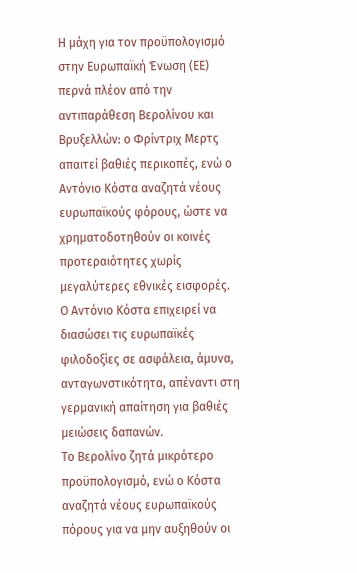Η μάχη για τον προϋπολογισμό στην Ευρωπαϊκή Ένωση (ΕΕ) περνά πλέον από την αντιπαράθεση Βερολίνου και Βρυξελλών: ο Φρίντριχ Μερτς απαιτεί βαθιές περικοπές, ενώ ο Αντόνιο Κόστα αναζητά νέους ευρωπαϊκούς φόρους, ώστε να χρηματοδοτηθούν οι κοινές προτεραιότητες χωρίς μεγαλύτερες εθνικές εισφορές.
Ο Αντόνιο Κόστα επιχειρεί να διασώσει τις ευρωπαϊκές φιλοδοξίες σε ασφάλεια, άμυνα, ανταγωνστικότητα, απέναντι στη γερμανική απαίτηση για βαθιές μειώσεις δαπανών.
Το Βερολίνο ζητά μικρότερο προϋπολογισμό, ενώ ο Κόστα αναζητά νέους ευρωπαϊκούς πόρους για να μην αυξηθούν οι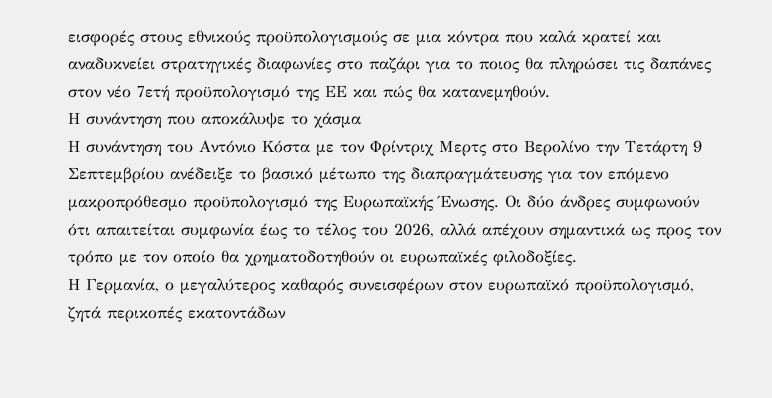εισφορές στους εθνικούς προϋπολογισμούς σε μια κόντρα που καλά κρατεί και αναδυκνείει στρατηγικές διαφωνίες στο παζάρι για το ποιος θα πληρώσει τις δαπάνες στον νέο 7ετή προϋπολογισμό της ΕΕ και πώς θα κατανεμηθούν.
Η συνάντηση που αποκάλυψε το χάσμα
Η συνάντηση του Αντόνιο Κόστα με τον Φρίντριχ Μερτς στο Βερολίνο την Τετάρτη 9 Σεπτεμβρίου ανέδειξε το βασικό μέτωπο της διαπραγμάτευσης για τον επόμενο μακροπρόθεσμο προϋπολογισμό της Ευρωπαϊκής Ένωσης. Οι δύο άνδρες συμφωνούν ότι απαιτείται συμφωνία έως το τέλος του 2026, αλλά απέχουν σημαντικά ως προς τον τρόπο με τον οποίο θα χρηματοδοτηθούν οι ευρωπαϊκές φιλοδοξίες.
Η Γερμανία, ο μεγαλύτερος καθαρός συνεισφέρων στον ευρωπαϊκό προϋπολογισμό, ζητά περικοπές εκατοντάδων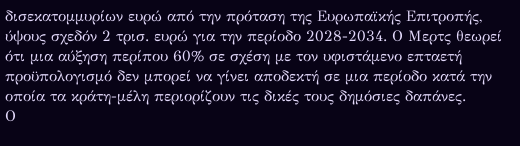δισεκατομμυρίων ευρώ από την πρόταση της Ευρωπαϊκής Επιτροπής, ύψους σχεδόν 2 τρισ. ευρώ για την περίοδο 2028-2034. Ο Μερτς θεωρεί ότι μια αύξηση περίπου 60% σε σχέση με τον υφιστάμενο επταετή προϋπολογισμό δεν μπορεί να γίνει αποδεκτή σε μια περίοδο κατά την οποία τα κράτη-μέλη περιορίζουν τις δικές τους δημόσιες δαπάνες.
Ο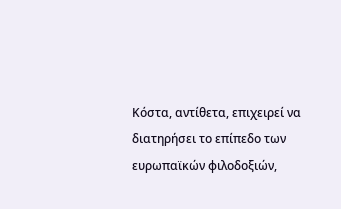Κόστα, αντίθετα, επιχειρεί να διατηρήσει το επίπεδο των ευρωπαϊκών φιλοδοξιών,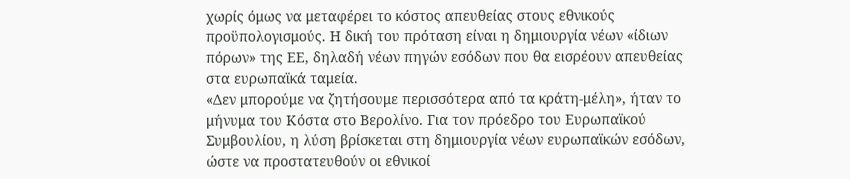χωρίς όμως να μεταφέρει το κόστος απευθείας στους εθνικούς προϋπολογισμούς. Η δική του πρόταση είναι η δημιουργία νέων «ίδιων πόρων» της ΕΕ, δηλαδή νέων πηγών εσόδων που θα εισρέουν απευθείας στα ευρωπαϊκά ταμεία.
«Δεν μπορούμε να ζητήσουμε περισσότερα από τα κράτη-μέλη», ήταν το μήνυμα του Κόστα στο Βερολίνο. Για τον πρόεδρο του Ευρωπαϊκού Συμβουλίου, η λύση βρίσκεται στη δημιουργία νέων ευρωπαϊκών εσόδων, ώστε να προστατευθούν οι εθνικοί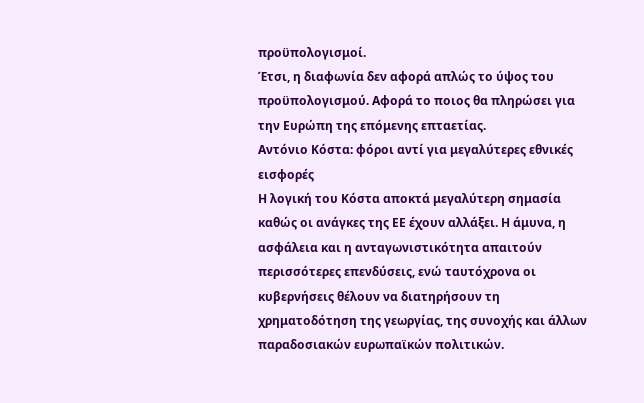προϋπολογισμοί.
Έτσι, η διαφωνία δεν αφορά απλώς το ύψος του προϋπολογισμού. Αφορά το ποιος θα πληρώσει για την Ευρώπη της επόμενης επταετίας.
Αντόνιο Κόστα: φόροι αντί για μεγαλύτερες εθνικές εισφορές
Η λογική του Κόστα αποκτά μεγαλύτερη σημασία καθώς οι ανάγκες της ΕΕ έχουν αλλάξει. Η άμυνα, η ασφάλεια και η ανταγωνιστικότητα απαιτούν περισσότερες επενδύσεις, ενώ ταυτόχρονα οι κυβερνήσεις θέλουν να διατηρήσουν τη χρηματοδότηση της γεωργίας, της συνοχής και άλλων παραδοσιακών ευρωπαϊκών πολιτικών.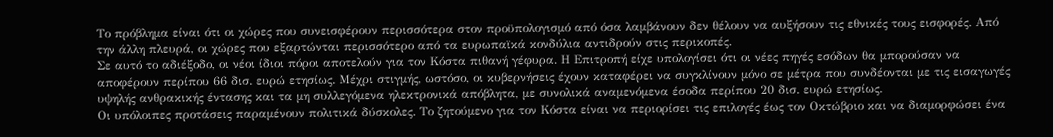Το πρόβλημα είναι ότι οι χώρες που συνεισφέρουν περισσότερα στον προϋπολογισμό από όσα λαμβάνουν δεν θέλουν να αυξήσουν τις εθνικές τους εισφορές. Από την άλλη πλευρά, οι χώρες που εξαρτώνται περισσότερο από τα ευρωπαϊκά κονδύλια αντιδρούν στις περικοπές.
Σε αυτό το αδιέξοδο, οι νέοι ίδιοι πόροι αποτελούν για τον Κόστα πιθανή γέφυρα. Η Επιτροπή είχε υπολογίσει ότι οι νέες πηγές εσόδων θα μπορούσαν να αποφέρουν περίπου 66 δισ. ευρώ ετησίως. Μέχρι στιγμής, ωστόσο, οι κυβερνήσεις έχουν καταφέρει να συγκλίνουν μόνο σε μέτρα που συνδέονται με τις εισαγωγές υψηλής ανθρακικής έντασης και τα μη συλλεγόμενα ηλεκτρονικά απόβλητα, με συνολικά αναμενόμενα έσοδα περίπου 20 δισ. ευρώ ετησίως.
Οι υπόλοιπες προτάσεις παραμένουν πολιτικά δύσκολες. Το ζητούμενο για τον Κόστα είναι να περιορίσει τις επιλογές έως τον Οκτώβριο και να διαμορφώσει ένα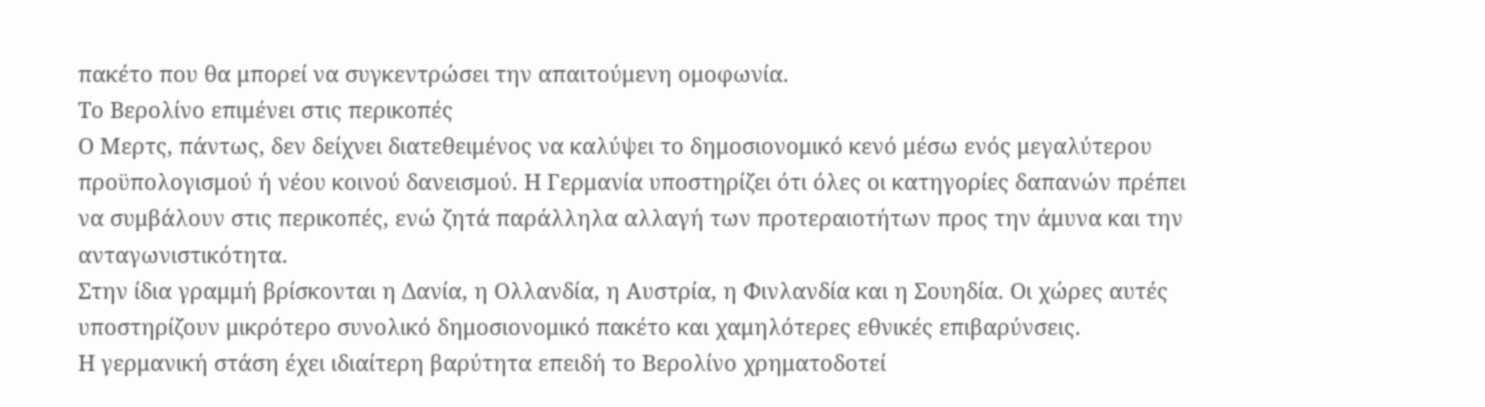πακέτο που θα μπορεί να συγκεντρώσει την απαιτούμενη ομοφωνία.
Το Βερολίνο επιμένει στις περικοπές
Ο Μερτς, πάντως, δεν δείχνει διατεθειμένος να καλύψει το δημοσιονομικό κενό μέσω ενός μεγαλύτερου προϋπολογισμού ή νέου κοινού δανεισμού. Η Γερμανία υποστηρίζει ότι όλες οι κατηγορίες δαπανών πρέπει να συμβάλουν στις περικοπές, ενώ ζητά παράλληλα αλλαγή των προτεραιοτήτων προς την άμυνα και την ανταγωνιστικότητα.
Στην ίδια γραμμή βρίσκονται η Δανία, η Ολλανδία, η Αυστρία, η Φινλανδία και η Σουηδία. Οι χώρες αυτές υποστηρίζουν μικρότερο συνολικό δημοσιονομικό πακέτο και χαμηλότερες εθνικές επιβαρύνσεις.
Η γερμανική στάση έχει ιδιαίτερη βαρύτητα επειδή το Βερολίνο χρηματοδοτεί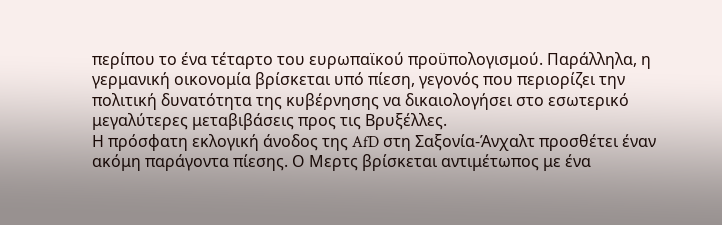περίπου το ένα τέταρτο του ευρωπαϊκού προϋπολογισμού. Παράλληλα, η γερμανική οικονομία βρίσκεται υπό πίεση, γεγονός που περιορίζει την πολιτική δυνατότητα της κυβέρνησης να δικαιολογήσει στο εσωτερικό μεγαλύτερες μεταβιβάσεις προς τις Βρυξέλλες.
Η πρόσφατη εκλογική άνοδος της AfD στη Σαξονία-Άνχαλτ προσθέτει έναν ακόμη παράγοντα πίεσης. Ο Μερτς βρίσκεται αντιμέτωπος με ένα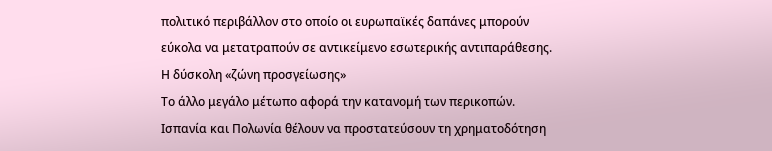πολιτικό περιβάλλον στο οποίο οι ευρωπαϊκές δαπάνες μπορούν εύκολα να μετατραπούν σε αντικείμενο εσωτερικής αντιπαράθεσης.
Η δύσκολη «ζώνη προσγείωσης»
Το άλλο μεγάλο μέτωπο αφορά την κατανομή των περικοπών. Ισπανία και Πολωνία θέλουν να προστατεύσουν τη χρηματοδότηση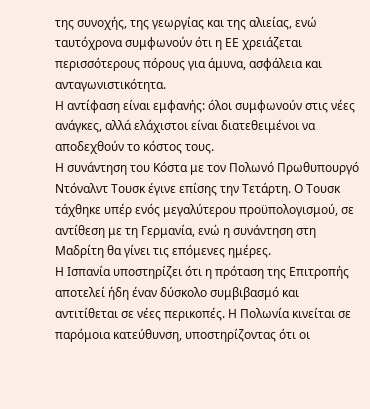της συνοχής, της γεωργίας και της αλιείας, ενώ ταυτόχρονα συμφωνούν ότι η ΕΕ χρειάζεται περισσότερους πόρους για άμυνα, ασφάλεια και ανταγωνιστικότητα.
Η αντίφαση είναι εμφανής: όλοι συμφωνούν στις νέες ανάγκες, αλλά ελάχιστοι είναι διατεθειμένοι να αποδεχθούν το κόστος τους.
Η συνάντηση του Κόστα με τον Πολωνό Πρωθυπουργό Ντόναλντ Τουσκ έγινε επίσης την Τετάρτη. Ο Τουσκ τάχθηκε υπέρ ενός μεγαλύτερου προϋπολογισμού, σε αντίθεση με τη Γερμανία, ενώ η συνάντηση στη Μαδρίτη θα γίνει τις επόμενες ημέρες.
Η Ισπανία υποστηρίζει ότι η πρόταση της Επιτροπής αποτελεί ήδη έναν δύσκολο συμβιβασμό και αντιτίθεται σε νέες περικοπές. Η Πολωνία κινείται σε παρόμοια κατεύθυνση, υποστηρίζοντας ότι οι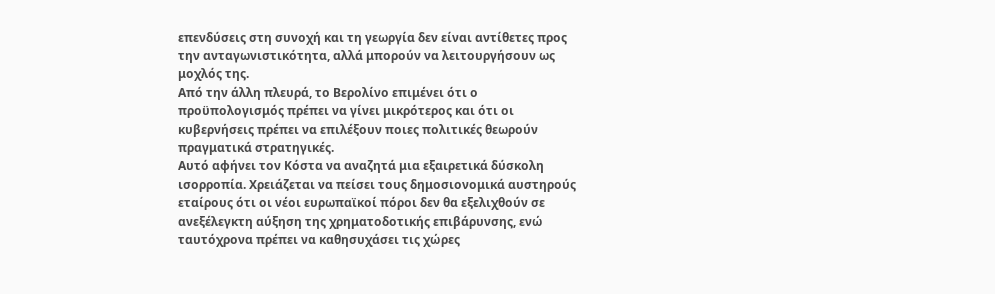επενδύσεις στη συνοχή και τη γεωργία δεν είναι αντίθετες προς την ανταγωνιστικότητα, αλλά μπορούν να λειτουργήσουν ως μοχλός της.
Από την άλλη πλευρά, το Βερολίνο επιμένει ότι ο προϋπολογισμός πρέπει να γίνει μικρότερος και ότι οι κυβερνήσεις πρέπει να επιλέξουν ποιες πολιτικές θεωρούν πραγματικά στρατηγικές.
Αυτό αφήνει τον Κόστα να αναζητά μια εξαιρετικά δύσκολη ισορροπία. Χρειάζεται να πείσει τους δημοσιονομικά αυστηρούς εταίρους ότι οι νέοι ευρωπαϊκοί πόροι δεν θα εξελιχθούν σε ανεξέλεγκτη αύξηση της χρηματοδοτικής επιβάρυνσης, ενώ ταυτόχρονα πρέπει να καθησυχάσει τις χώρες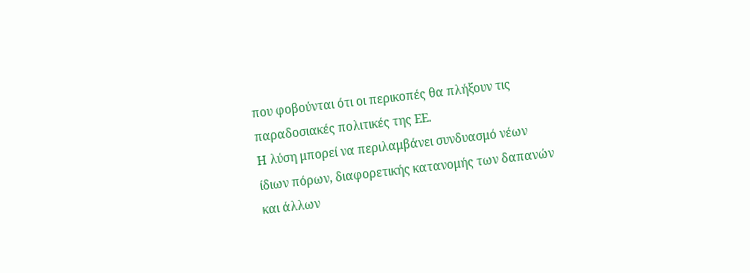που φοβούνται ότι οι περικοπές θα πλήξουν τις παραδοσιακές πολιτικές της ΕΕ.
Η λύση μπορεί να περιλαμβάνει συνδυασμό νέων ίδιων πόρων, διαφορετικής κατανομής των δαπανών και άλλων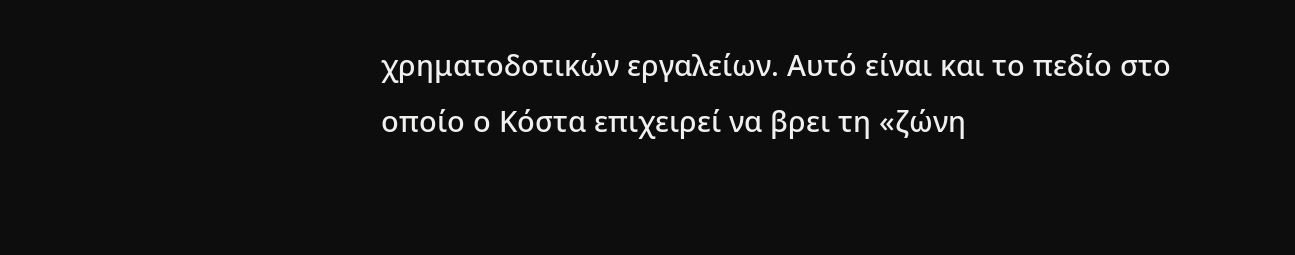χρηματοδοτικών εργαλείων. Αυτό είναι και το πεδίο στο οποίο ο Κόστα επιχειρεί να βρει τη «ζώνη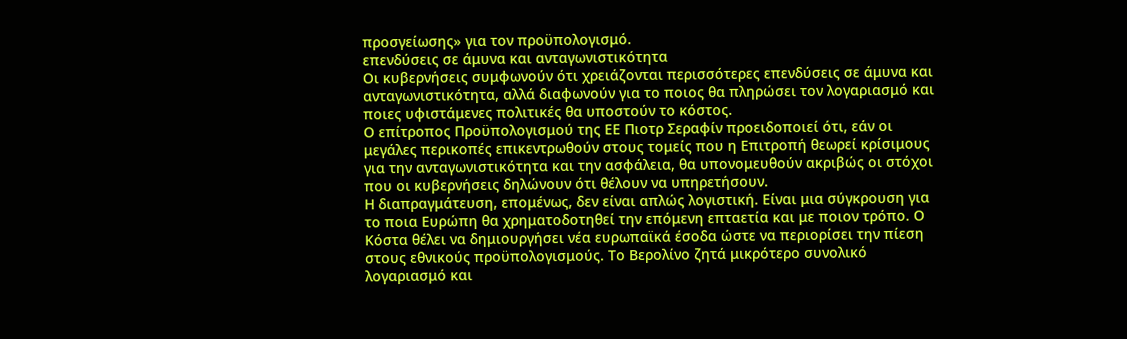προσγείωσης» για τον προϋπολογισμό.
επενδύσεις σε άμυνα και ανταγωνιστικότητα
Οι κυβερνήσεις συμφωνούν ότι χρειάζονται περισσότερες επενδύσεις σε άμυνα και ανταγωνιστικότητα, αλλά διαφωνούν για το ποιος θα πληρώσει τον λογαριασμό και ποιες υφιστάμενες πολιτικές θα υποστούν το κόστος.
Ο επίτροπος Προϋπολογισμού της ΕΕ Πιοτρ Σεραφίν προειδοποιεί ότι, εάν οι μεγάλες περικοπές επικεντρωθούν στους τομείς που η Επιτροπή θεωρεί κρίσιμους για την ανταγωνιστικότητα και την ασφάλεια, θα υπονομευθούν ακριβώς οι στόχοι που οι κυβερνήσεις δηλώνουν ότι θέλουν να υπηρετήσουν.
Η διαπραγμάτευση, επομένως, δεν είναι απλώς λογιστική. Είναι μια σύγκρουση για το ποια Ευρώπη θα χρηματοδοτηθεί την επόμενη επταετία και με ποιον τρόπο. Ο Κόστα θέλει να δημιουργήσει νέα ευρωπαϊκά έσοδα ώστε να περιορίσει την πίεση στους εθνικούς προϋπολογισμούς. Το Βερολίνο ζητά μικρότερο συνολικό λογαριασμό και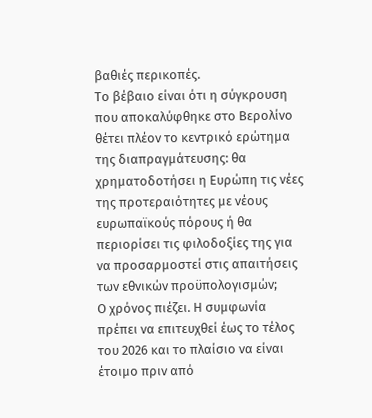βαθιές περικοπές.
Το βέβαιο είναι ότι η σύγκρουση που αποκαλύφθηκε στο Βερολίνο θέτει πλέον το κεντρικό ερώτημα της διαπραγμάτευσης: θα χρηματοδοτήσει η Ευρώπη τις νέες της προτεραιότητες με νέους ευρωπαϊκούς πόρους ή θα περιορίσει τις φιλοδοξίες της για να προσαρμοστεί στις απαιτήσεις των εθνικών προϋπολογισμών;
Ο χρόνος πιέζει. Η συμφωνία πρέπει να επιτευχθεί έως το τέλος του 2026 και το πλαίσιο να είναι έτοιμο πριν από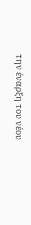την έναρξη του νέου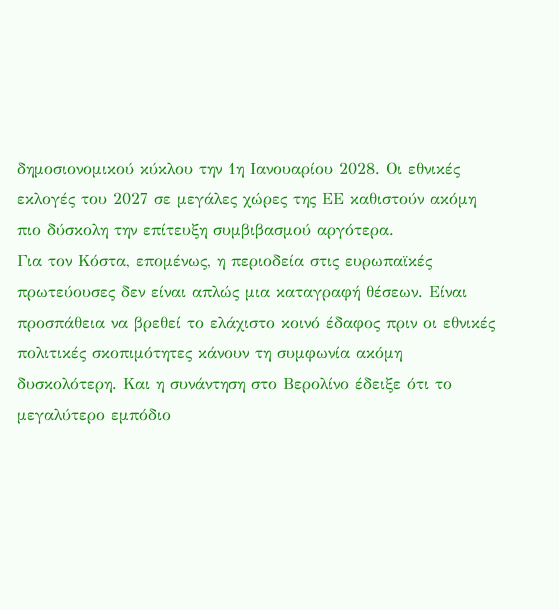δημοσιονομικού κύκλου την 1η Ιανουαρίου 2028. Οι εθνικές εκλογές του 2027 σε μεγάλες χώρες της ΕΕ καθιστούν ακόμη πιο δύσκολη την επίτευξη συμβιβασμού αργότερα.
Για τον Κόστα, επομένως, η περιοδεία στις ευρωπαϊκές πρωτεύουσες δεν είναι απλώς μια καταγραφή θέσεων. Είναι προσπάθεια να βρεθεί το ελάχιστο κοινό έδαφος πριν οι εθνικές πολιτικές σκοπιμότητες κάνουν τη συμφωνία ακόμη δυσκολότερη. Και η συνάντηση στο Βερολίνο έδειξε ότι το μεγαλύτερο εμπόδιο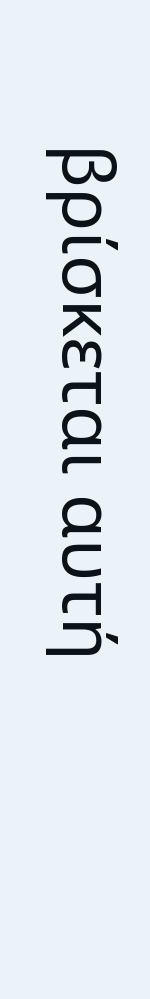βρίσκεται αυτή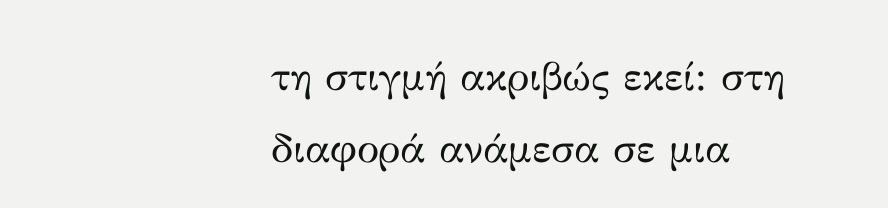τη στιγμή ακριβώς εκεί: στη διαφορά ανάμεσα σε μια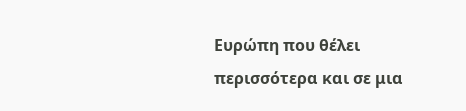Ευρώπη που θέλει περισσότερα και σε μια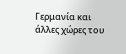Γερμανία και άλλες χώρες του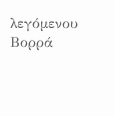λεγόμενου Βορρά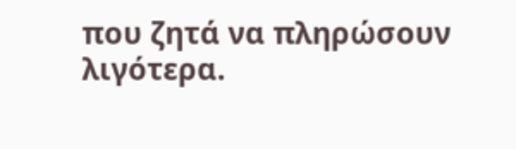που ζητά να πληρώσουν λιγότερα.